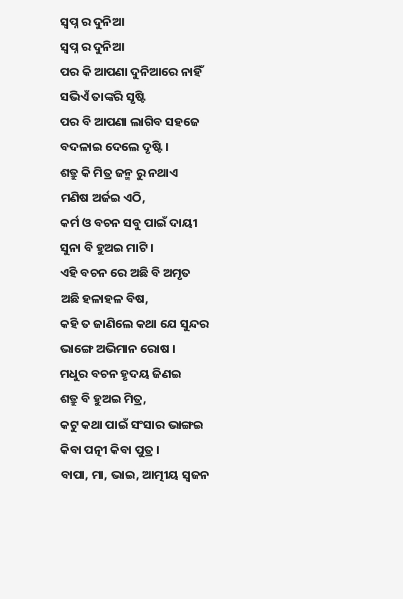ସ୍ୱପ୍ନ ର ଦୁନିଆ
ସ୍ୱପ୍ନ ର ଦୁନିଆ
ପର କି ଆପଣା ଦୁନିଆରେ ନାହିଁ
ସଭିଏଁ ତାଙ୍କରି ସୃଷ୍ଟି
ପର ବି ଆପଣା ଲାଗିବ ସହଜେ
ବଦଳାଇ ଦେଲେ ଦୃଷ୍ଟି ।
ଶତ୍ରୁ କି ମିତ୍ର ଜନ୍ମ ରୁ ନଥାଏ
ମଣିଷ ଅର୍ଜଇ ଏଠି,
କର୍ମ ଓ ବଚନ ସବୁ ପାଇଁ ଦାୟୀ
ସୁନା ବି ହୁଅଇ ମାଟି ।
ଏହି ବଚନ ରେ ଅଛି ବି ଅମୃତ
ଅଛି ହଳାହଳ ବିଷ,
କହି ତ ଜାଣିଲେ କଥା ଯେ ସୁନ୍ଦର
ଭାଙ୍ଗେ ଅଭିମାନ ରୋଷ ।
ମଧୁର ବଚନ ହୃଦୟ ଜିଣଇ
ଶତ୍ରୁ ବି ହୁଅଇ ମିତ୍ର,
କଟୁ କଥା ପାଇଁ ସଂସାର ଭାଙ୍ଗଇ
କିବା ପତ୍ନୀ କିବା ପୁତ୍ର ।
ବାପା, ମା, ଭାଇ, ଆତ୍ମୀୟ ସ୍ୱଜନ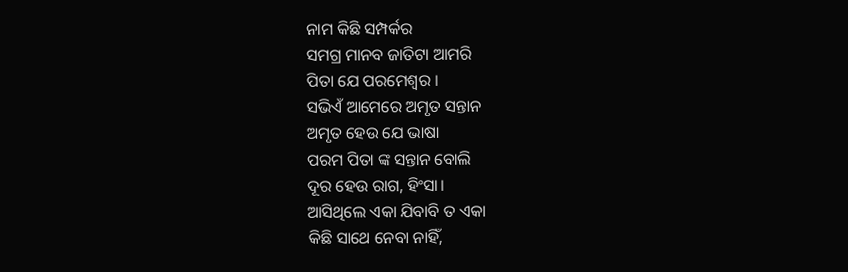ନାମ କିଛି ସମ୍ପର୍କର
ସମଗ୍ର ମାନବ ଜାତିଟା ଆମରି
ପିତା ଯେ ପରମେଶ୍ୱର ।
ସଭିଏଁ ଆମେରେ ଅମୃତ ସନ୍ତାନ
ଅମୃତ ହେଉ ଯେ ଭାଷା
ପରମ ପିତା ଙ୍କ ସନ୍ତାନ ବୋଲି
ଦୂର ହେଉ ରାଗ, ହିଂସା।
ଆସିଥିଲେ ଏକା ଯିବାବି ତ ଏକା
କିଛି ସାଥେ ନେବା ନାହିଁ,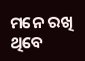ମନେ ରଖି ଥିବେ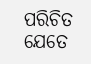ପରିଚିତ ଯେତେ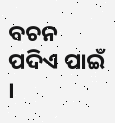ବଚନ ପଦିଏ ପାଇଁ ।